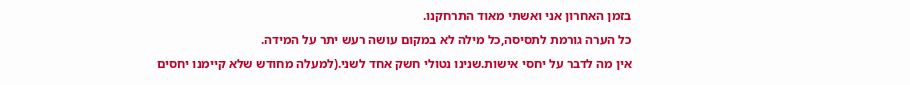בזמן האחרון אני ואשתי מאוד התרחקנו.
כל הערה גורמת לתסיסה,כל מילה לא במקום עושה רעש יתר על המידה.
אין מה לדבר על יחסי אישות.שנינו נטולי חשק אחד לשני.(למעלה מחודש שלא קיימנו יחסים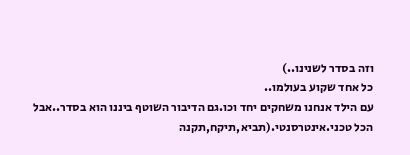וזה בסדר לשנינו..)
כל אחד שקוע בעולמו..
עם הילד אנחנו משחקים יחד וכו.גם הדיבור השוטף ביננו הוא בסדר..אבל הכל טכני.אינטרסנטי.(תביא,תיקח,תקנה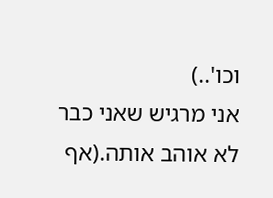וכו'..)
אני מרגיש שאני כבר לא אוהב אותה.(אף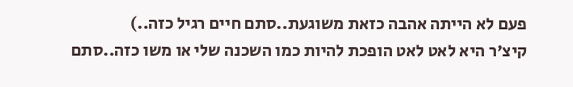פעם לא הייתה אהבה כזאת משוגעת..סתם חיים רגיל כזה..)
קיצ'ר היא לאט לאט הופכת להיות כמו השכנה שלי או משו כזה..סתם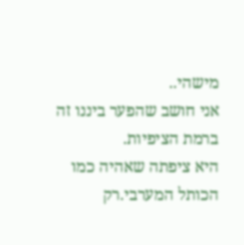מישהי..
אני חושב שהפער ביננו זה ברמת הציפיות.
היא ציפתה שאהיה כמו הכותל המערבי.רק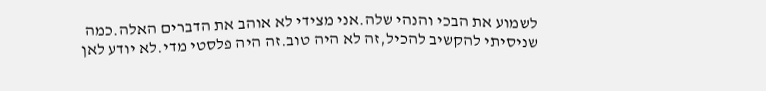לשמוע את הבכי והנהי שלה.אני מצידי לא אוהב את הדברים האלה.כמה שניסיתי להקשיב להכיל,זה לא היה טוב.זה היה פלסטי מדי.לא יודע לאן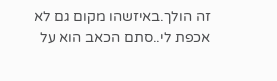זה הולך.באיזשהו מקום גם לא אכפת לי..סתם הכאב הוא על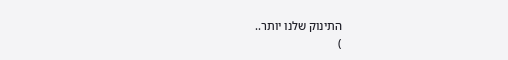התינוק שלנו יותר..
)